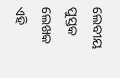ଲେବୀୟ ପୁସ୍ତକ
ଲେଖକ
ଏହି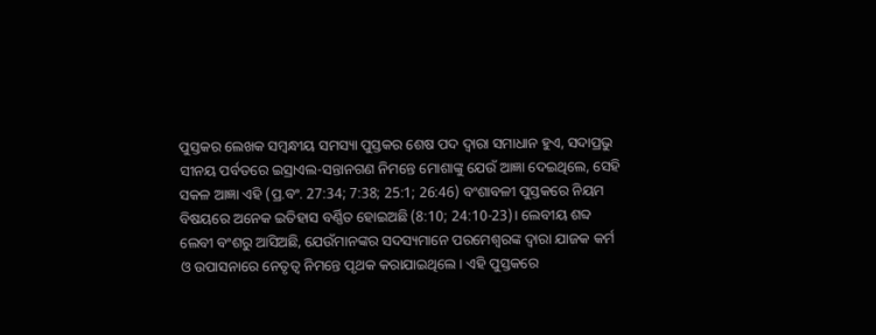ପୁସ୍ତକର ଲେଖକ ସମ୍ବନ୍ଧୀୟ ସମସ୍ୟା ପୁସ୍ତକର ଶେଷ ପଦ ଦ୍ଵାରା ସମାଧାନ ହୁଏ, ସଦାପ୍ରଭୁ ସୀନୟ ପର୍ବତରେ ଇସ୍ରାଏଲ-ସନ୍ତାନଗଣ ନିମନ୍ତେ ମୋଶାଙ୍କୁ ଯେଉଁ ଆଜ୍ଞା ଦେଇଥିଲେ, ସେହି ସକଳ ଆଜ୍ଞା ଏହି (ପ୍ର.ବଂ. 27:34; 7:38; 25:1; 26:46) ବଂଶାବଳୀ ପୁସ୍ତକରେ ନିୟମ ବିଷୟରେ ଅନେକ ଇତିହାସ ବର୍ଣ୍ଣିତ ହୋଇଅଛି (8:10; 24:10-23)। ଲେବୀୟ ଶବ୍ଦ ଲେବୀ ବଂଶରୁ ଆସିଅଛି, ଯେଉଁମାନଙ୍କର ସଦସ୍ୟମାନେ ପରମେଶ୍ୱରଙ୍କ ଦ୍ଵାରା ଯାଜକ କର୍ମ ଓ ଉପାସନାରେ ନେତୃତ୍ଵ ନିମନ୍ତେ ପୃଥକ କରାଯାଇଥିଲେ। ଏହି ପୁସ୍ତକରେ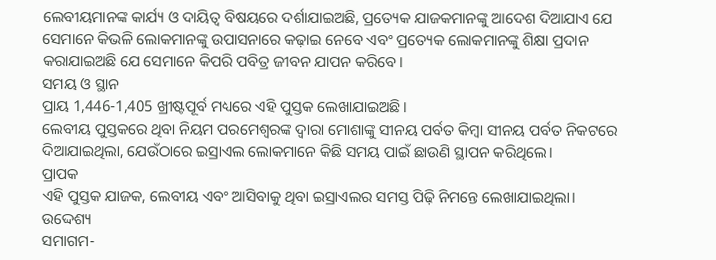ଲେବୀୟମାନଙ୍କ କାର୍ଯ୍ୟ ଓ ଦାୟିତ୍ୱ ବିଷୟରେ ଦର୍ଶାଯାଇଅଛି, ପ୍ରତ୍ୟେକ ଯାଜକମାନଙ୍କୁ ଆଦେଶ ଦିଆଯାଏ ଯେ ସେମାନେ କିଭଳି ଲୋକମାନଙ୍କୁ ଉପାସନାରେ କଢ଼ାଇ ନେବେ ଏବଂ ପ୍ରତ୍ୟେକ ଲୋକମାନଙ୍କୁ ଶିକ୍ଷା ପ୍ରଦାନ କରାଯାଇଅଛି ଯେ ସେମାନେ କିପରି ପବିତ୍ର ଜୀବନ ଯାପନ କରିବେ।
ସମୟ ଓ ସ୍ଥାନ
ପ୍ରାୟ 1,446-1,405 ଖ୍ରୀଷ୍ଟପୂର୍ବ ମଧ୍ୟରେ ଏହି ପୁସ୍ତକ ଲେଖାଯାଇଅଛି।
ଲେବୀୟ ପୁସ୍ତକରେ ଥିବା ନିୟମ ପରମେଶ୍ୱରଙ୍କ ଦ୍ଵାରା ମୋଶାଙ୍କୁ ସୀନୟ ପର୍ବତ କିମ୍ବା ସୀନୟ ପର୍ବତ ନିକଟରେ ଦିଆଯାଇଥିଲା, ଯେଉଁଠାରେ ଇସ୍ରାଏଲ ଲୋକମାନେ କିଛି ସମୟ ପାଇଁ ଛାଉଣି ସ୍ଥାପନ କରିଥିଲେ।
ପ୍ରାପକ
ଏହି ପୁସ୍ତକ ଯାଜକ, ଲେବୀୟ ଏବଂ ଆସିବାକୁ ଥିବା ଇସ୍ରାଏଲର ସମସ୍ତ ପିଢ଼ି ନିମନ୍ତେ ଲେଖାଯାଇଥିଲା।
ଉଦ୍ଦେଶ୍ୟ
ସମାଗମ-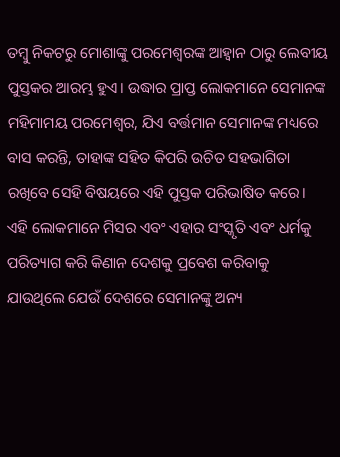ତମ୍ବୁ ନିକଟରୁ ମୋଶାଙ୍କୁ ପରମେଶ୍ୱରଙ୍କ ଆହ୍ୱାନ ଠାରୁ ଲେବୀୟ ପୁସ୍ତକର ଆରମ୍ଭ ହୁଏ। ଉଦ୍ଧାର ପ୍ରାପ୍ତ ଲୋକମାନେ ସେମାନଙ୍କ ମହିମାମୟ ପରମେଶ୍ୱର, ଯିଏ ବର୍ତ୍ତମାନ ସେମାନଙ୍କ ମଧ୍ୟରେ ବାସ କରନ୍ତି, ତାହାଙ୍କ ସହିତ କିପରି ଉଚିତ ସହଭାଗିତା ରଖିବେ ସେହି ବିଷୟରେ ଏହି ପୁସ୍ତକ ପରିଭାଷିତ କରେ। ଏହି ଲୋକମାନେ ମିସର ଏବଂ ଏହାର ସଂସ୍କୃତି ଏବଂ ଧର୍ମକୁ ପରିତ୍ୟାଗ କରି କିଣାନ ଦେଶକୁ ପ୍ରବେଶ କରିବାକୁ ଯାଉଥିଲେ ଯେଉଁ ଦେଶରେ ସେମାନଙ୍କୁ ଅନ୍ୟ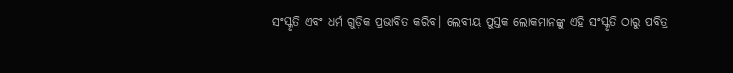ସଂସ୍କୃତି ଏବଂ ଧର୍ମ ଗୁଡ଼ିକ ପ୍ରଭାବିତ କରିବ। ଲେବୀୟ ପୁସ୍ତକ ଲୋକମାନଙ୍କୁ ଏହି ସଂସ୍କୃତି ଠାରୁ ପବିତ୍ର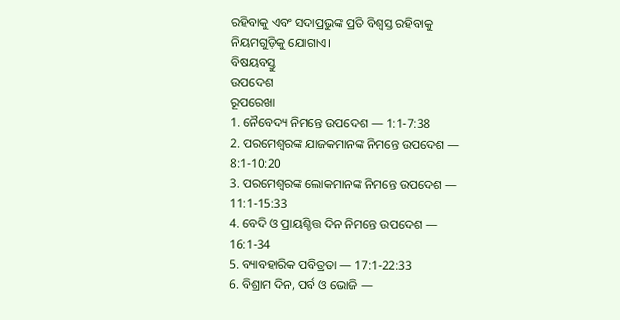ରହିବାକୁ ଏବଂ ସଦାପ୍ରଭୁଙ୍କ ପ୍ରତି ବିଶ୍ୱସ୍ତ ରହିବାକୁ ନିୟମଗୁଡ଼ିକୁ ଯୋଗାଏ।
ବିଷୟବସ୍ତୁ
ଉପଦେଶ
ରୂପରେଖା
1. ନୈବେଦ୍ୟ ନିମନ୍ତେ ଉପଦେଶ — 1:1-7:38
2. ପରମେଶ୍ୱରଙ୍କ ଯାଜକମାନଙ୍କ ନିମନ୍ତେ ଉପଦେଶ — 8:1-10:20
3. ପରମେଶ୍ୱରଙ୍କ ଲୋକମାନଙ୍କ ନିମନ୍ତେ ଉପଦେଶ — 11:1-15:33
4. ବେଦି ଓ ପ୍ରାୟଶ୍ଚିତ୍ତ ଦିନ ନିମନ୍ତେ ଉପଦେଶ — 16:1-34
5. ବ୍ୟାବହାରିକ ପବିତ୍ରତା — 17:1-22:33
6. ବିଶ୍ରାମ ଦିନ, ପର୍ବ ଓ ଭୋଜି —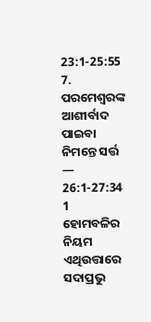23:1-25:55
7. ପରମେଶ୍ୱରଙ୍କ ଆଶୀର୍ବାଦ ପାଇବା ନିମନ୍ତେ ସର୍ତ୍ତ — 26:1-27:34
1
ହୋମବଳିର ନିୟମ
ଏଥିଉତ୍ତାରେ ସଦାପ୍ରଭୁ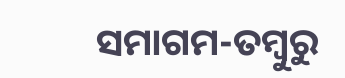ସମାଗମ-ତମ୍ବୁରୁ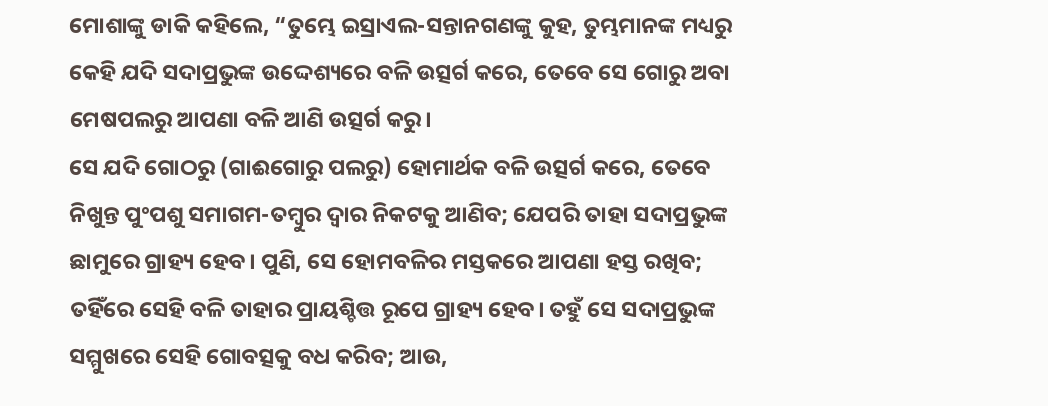ମୋଶାଙ୍କୁ ଡାକି କହିଲେ, “ତୁମ୍ଭେ ଇସ୍ରାଏଲ-ସନ୍ତାନଗଣଙ୍କୁ କୁହ, ତୁମ୍ଭମାନଙ୍କ ମଧ୍ୟରୁ କେହି ଯଦି ସଦାପ୍ରଭୁଙ୍କ ଉଦ୍ଦେଶ୍ୟରେ ବଳି ଉତ୍ସର୍ଗ କରେ, ତେବେ ସେ ଗୋରୁ ଅବା ମେଷପଲରୁ ଆପଣା ବଳି ଆଣି ଉତ୍ସର୍ଗ କରୁ।
ସେ ଯଦି ଗୋଠରୁ (ଗାଈଗୋରୁ ପଲରୁ) ହୋମାର୍ଥକ ବଳି ଉତ୍ସର୍ଗ କରେ, ତେବେ ନିଖୁନ୍ତ ପୁଂପଶୁ ସମାଗମ-ତମ୍ବୁର ଦ୍ୱାର ନିକଟକୁ ଆଣିବ; ଯେପରି ତାହା ସଦାପ୍ରଭୁଙ୍କ ଛାମୁରେ ଗ୍ରାହ୍ୟ ହେବ। ପୁଣି, ସେ ହୋମବଳିର ମସ୍ତକରେ ଆପଣା ହସ୍ତ ରଖିବ; ତହିଁରେ ସେହି ବଳି ତାହାର ପ୍ରାୟଶ୍ଚିତ୍ତ ରୂପେ ଗ୍ରାହ୍ୟ ହେବ। ତହୁଁ ସେ ସଦାପ୍ରଭୁଙ୍କ ସମ୍ମୁଖରେ ସେହି ଗୋବତ୍ସକୁ ବଧ କରିବ; ଆଉ,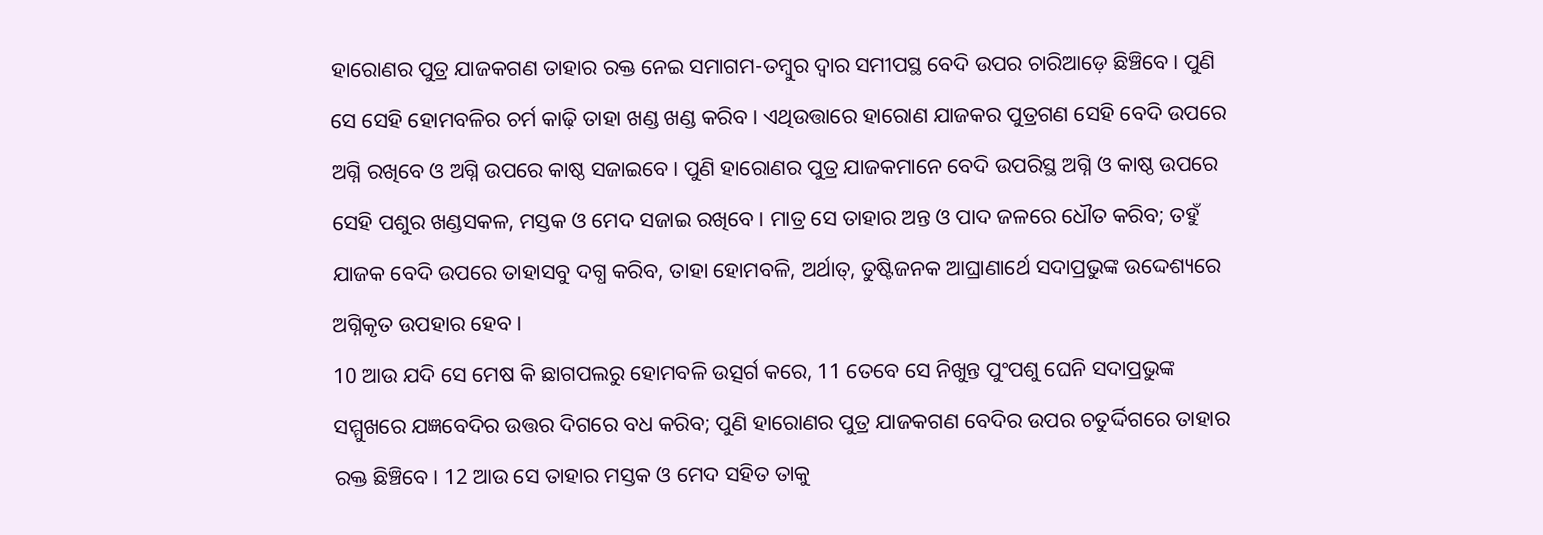ହାରୋଣର ପୁତ୍ର ଯାଜକଗଣ ତାହାର ରକ୍ତ ନେଇ ସମାଗମ-ତମ୍ବୁର ଦ୍ୱାର ସମୀପସ୍ଥ ବେଦି ଉପର ଚାରିଆଡ଼େ ଛିଞ୍ଚିବେ। ପୁଣି ସେ ସେହି ହୋମବଳିର ଚର୍ମ କାଢ଼ି ତାହା ଖଣ୍ଡ ଖଣ୍ଡ କରିବ। ଏଥିଉତ୍ତାରେ ହାରୋଣ ଯାଜକର ପୁତ୍ରଗଣ ସେହି ବେଦି ଉପରେ ଅଗ୍ନି ରଖିବେ ଓ ଅଗ୍ନି ଉପରେ କାଷ୍ଠ ସଜାଇବେ। ପୁଣି ହାରୋଣର ପୁତ୍ର ଯାଜକମାନେ ବେଦି ଉପରିସ୍ଥ ଅଗ୍ନି ଓ କାଷ୍ଠ ଉପରେ ସେହି ପଶୁର ଖଣ୍ଡସକଳ, ମସ୍ତକ ଓ ମେଦ ସଜାଇ ରଖିବେ। ମାତ୍ର ସେ ତାହାର ଅନ୍ତ ଓ ପାଦ ଜଳରେ ଧୌତ କରିବ; ତହୁଁ ଯାଜକ ବେଦି ଉପରେ ତାହାସବୁ ଦଗ୍ଧ କରିବ, ତାହା ହୋମବଳି, ଅର୍ଥାତ୍‍, ତୁଷ୍ଟିଜନକ ଆଘ୍ରାଣାର୍ଥେ ସଦାପ୍ରଭୁଙ୍କ ଉଦ୍ଦେଶ୍ୟରେ ଅଗ୍ନିକୃତ ଉପହାର ହେବ।
10 ଆଉ ଯଦି ସେ ମେଷ କି ଛାଗପଲରୁ ହୋମବଳି ଉତ୍ସର୍ଗ କରେ, 11 ତେବେ ସେ ନିଖୁନ୍ତ ପୁଂପଶୁ ଘେନି ସଦାପ୍ରଭୁଙ୍କ ସମ୍ମୁଖରେ ଯଜ୍ଞବେଦିର ଉତ୍ତର ଦିଗରେ ବଧ କରିବ; ପୁଣି ହାରୋଣର ପୁତ୍ର ଯାଜକଗଣ ବେଦିର ଉପର ଚତୁର୍ଦ୍ଦିଗରେ ତାହାର ରକ୍ତ ଛିଞ୍ଚିବେ। 12 ଆଉ ସେ ତାହାର ମସ୍ତକ ଓ ମେଦ ସହିତ ତାକୁ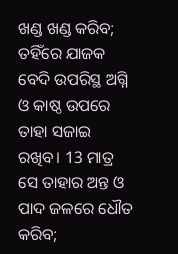ଖଣ୍ଡ ଖଣ୍ଡ କରିବ; ତହିଁରେ ଯାଜକ ବେଦି ଉପରିସ୍ଥ ଅଗ୍ନି ଓ କାଷ୍ଠ ଉପରେ ତାହା ସଜାଇ ରଖିବ। 13 ମାତ୍ର ସେ ତାହାର ଅନ୍ତ ଓ ପାଦ ଜଳରେ ଧୌତ କରିବ;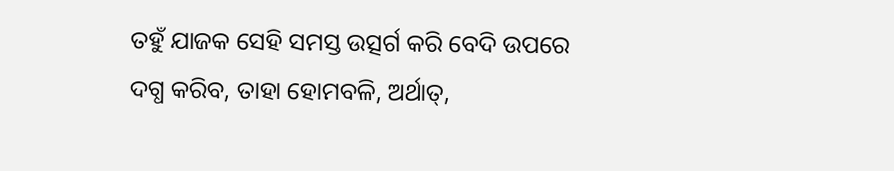ତହୁଁ ଯାଜକ ସେହି ସମସ୍ତ ଉତ୍ସର୍ଗ କରି ବେଦି ଉପରେ ଦଗ୍ଧ କରିବ, ତାହା ହୋମବଳି, ଅର୍ଥାତ୍‍,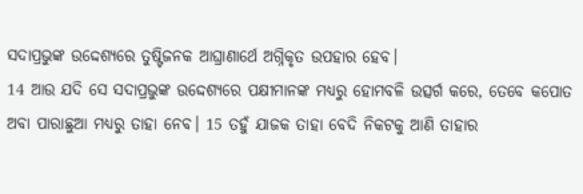ସଦାପ୍ରଭୁଙ୍କ ଉଦ୍ଦେଶ୍ୟରେ ତୁଷ୍ଟିଜନକ ଆଘ୍ରାଣାର୍ଥେ ଅଗ୍ନିକୃତ ଉପହାର ହେବ।
14 ଆଉ ଯଦି ସେ ସଦାପ୍ରଭୁଙ୍କ ଉଦ୍ଦେଶ୍ୟରେ ପକ୍ଷୀମାନଙ୍କ ମଧ୍ୟରୁ ହୋମବଳି ଉତ୍ସର୍ଗ କରେ, ତେବେ କପୋତ ଅବା ପାରାଛୁଆ ମଧ୍ୟରୁ ତାହା ନେବ। 15 ତହୁଁ ଯାଜକ ତାହା ବେଦି ନିକଟକୁ ଆଣି ତାହାର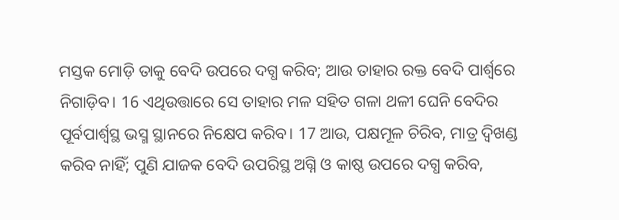ମସ୍ତକ ମୋଡ଼ି ତାକୁ ବେଦି ଉପରେ ଦଗ୍ଧ କରିବ; ଆଉ ତାହାର ରକ୍ତ ବେଦି ପାର୍ଶ୍ୱରେ ନିଗାଡ଼ିବ। 16 ଏଥିଉତ୍ତାରେ ସେ ତାହାର ମଳ ସହିତ ଗଳା ଥଳୀ ଘେନି ବେଦିର ପୂର୍ବପାର୍ଶ୍ଵସ୍ଥ ଭସ୍ମ ସ୍ଥାନରେ ନିକ୍ଷେପ କରିବ। 17 ଆଉ, ପକ୍ଷମୂଳ ଚିରିବ, ମାତ୍ର ଦ୍ୱିଖଣ୍ଡ କରିବ ନାହିଁ; ପୁଣି ଯାଜକ ବେଦି ଉପରିସ୍ଥ ଅଗ୍ନି ଓ କାଷ୍ଠ ଉପରେ ଦଗ୍ଧ କରିବ,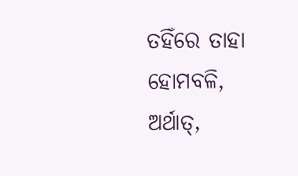ତହିଁରେ ତାହା ହୋମବଳି, ଅର୍ଥାତ୍‍,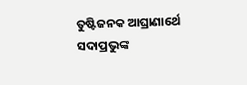ତୁଷ୍ଟିଜନକ ଆଘ୍ରାଣାର୍ଥେ ସଦାପ୍ରଭୁଙ୍କ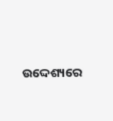ଉଦ୍ଦେଶ୍ୟରେ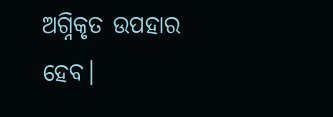ଅଗ୍ନିକୃତ ଉପହାର ହେବ।